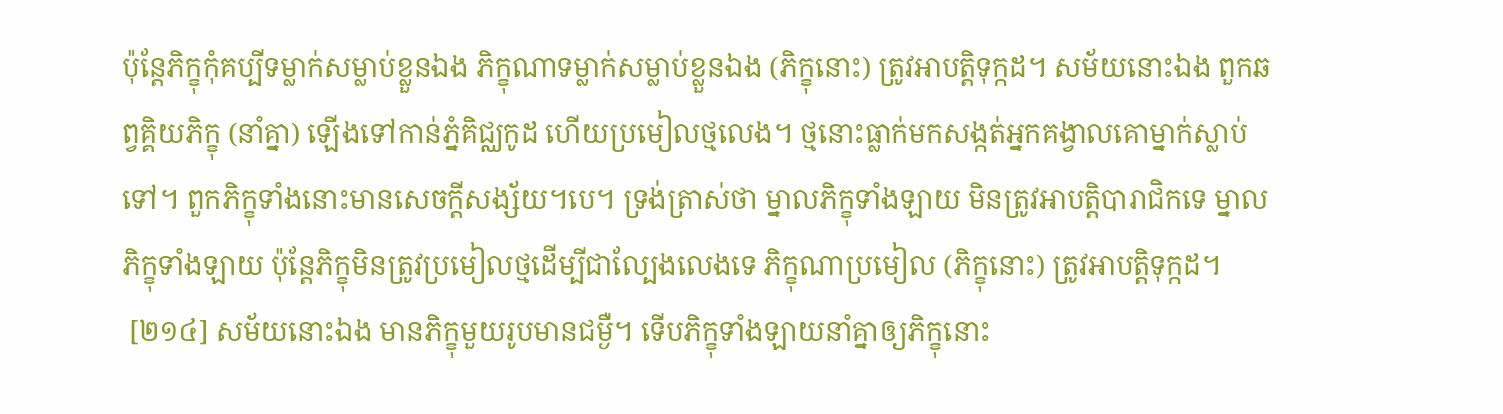ប៉ុន្តែភិក្ខុកុំគប្បីទម្លាក់សម្លាប់ខ្លួនឯង ភិក្ខុណាទម្លាក់សម្លាប់ខ្លួនឯង (ភិក្ខុនោះ) ត្រូវអាបត្តិទុក្កដ។ សម័យនោះឯង ពួកឆព្វគ្គិយភិក្ខុ (នាំគ្នា) ឡើងទៅកាន់ភ្នំគិជ្ឈកូដ ហើយប្រមៀលថ្មលេង។ ថ្មនោះធ្លាក់មកសង្កត់អ្នកគង្វាលគោម្នាក់ស្លាប់ទៅ។ ពួកភិក្ខុទាំងនោះមានសេចក្តីសង្ស័យ។បេ។ ទ្រង់ត្រាស់ថា ម្នាលភិក្ខុទាំងឡាយ មិនត្រូវអាបត្តិបារាជិកទេ ម្នាលភិក្ខុទាំងឡាយ ប៉ុន្តែភិក្ខុមិនត្រូវប្រមៀលថ្មដើម្បីជាល្បែងលេងទេ ភិក្ខុណាប្រមៀល (ភិក្ខុនោះ) ត្រូវអាបត្តិទុក្កដ។
 [២១៤] សម័យនោះឯង មានភិក្ខុមួយរូបមានជម្ងឺ។ ទើបភិក្ខុទាំងឡាយនាំគ្នាឲ្យភិក្ខុនោះ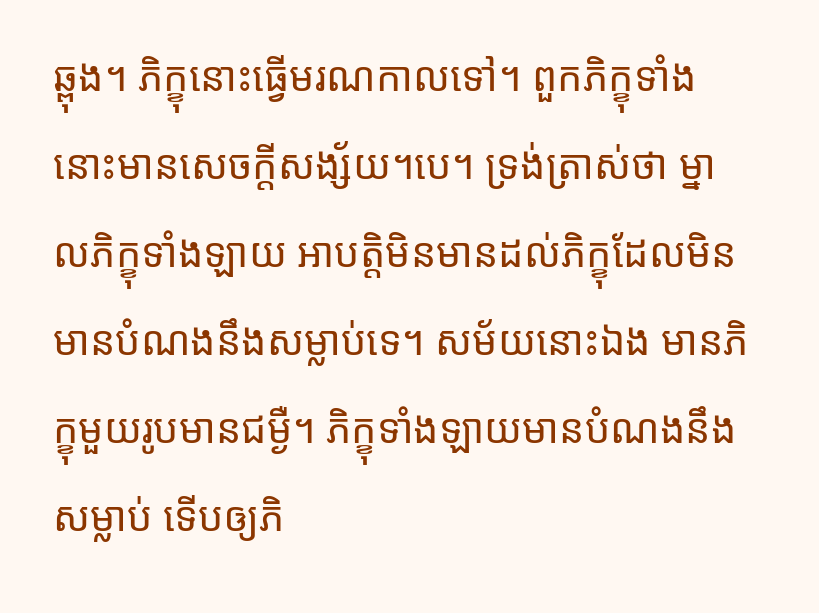ឆ្ពុង។ ភិក្ខុនោះធ្វើមរណកាលទៅ។ ពួកភិក្ខុទាំងនោះមានសេចក្តីសង្ស័យ។បេ។ ទ្រង់ត្រាស់ថា ម្នាលភិក្ខុទាំងឡាយ អាបត្តិមិនមានដល់ភិក្ខុដែលមិនមានបំណងនឹងសម្លាប់ទេ។ សម័យនោះឯង មានភិក្ខុមួយរូបមានជម្ងឺ។ ភិក្ខុទាំងឡាយមានបំណងនឹងសម្លាប់ ទើបឲ្យភិ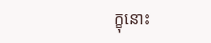ក្ខុនោះ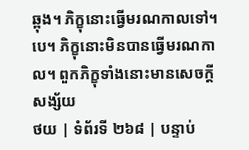ឆ្ពុង។ ភិក្ខុនោះធ្វើមរណកាលទៅ។បេ។ ភិក្ខុនោះមិនបានធ្វើមរណកាល។ ពួកភិក្ខុទាំងនោះមានសេចក្តីសង្ស័យ
ថយ | ទំព័រទី ២៦៨ | បន្ទាប់